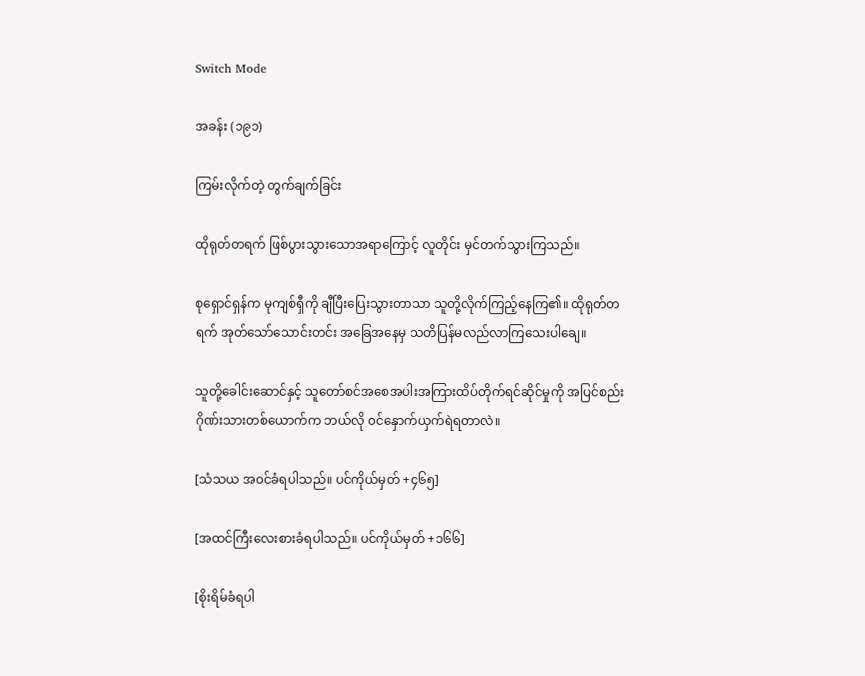Switch Mode

အခန်း (၁၉၁)

ကြမ်းလိုက်တဲ့ တွက်ချက်ခြင်း

ထိုရုတ်တရက် ဖြစ်ပွားသွားသောအရာကြောင့် လူတိုင်း မှင်တက်သွားကြသည်။

စုရှောင်ရှန်က မုကျစ်ရှီကို ချီပြီးပြေးသွားတာသာ သူတို့လိုက်ကြည့်နေကြ၏။ ထိုရုတ်တရက် အုတ်သော်သောင်းတင်း အခြေအနေမှ သတိပြန်မလည်လာကြသေးပါချေ။

သူတို့ခေါင်း‌ဆောင်နှင့် သူတော်စင်အစေအပါးအကြားထိပ်တိုက်ရင်ဆိုင်မှုကို အပြင်စည်းဂိုဏ်းသားတစ်ယောက်က ဘယ်လို ၀င်နှောက်ယှက်ရဲရတာလဲ။

[သံသယ အ၀င်ခံရပါသည်။ ပင်ကိုယ်မှတ် +၄၆၅]

[အထင်ကြီးလေးစားခံရပါသည်။ ပင်ကိုယ်မှတ် +၁၆၆]

[စိုးရိမ်ခံရပါ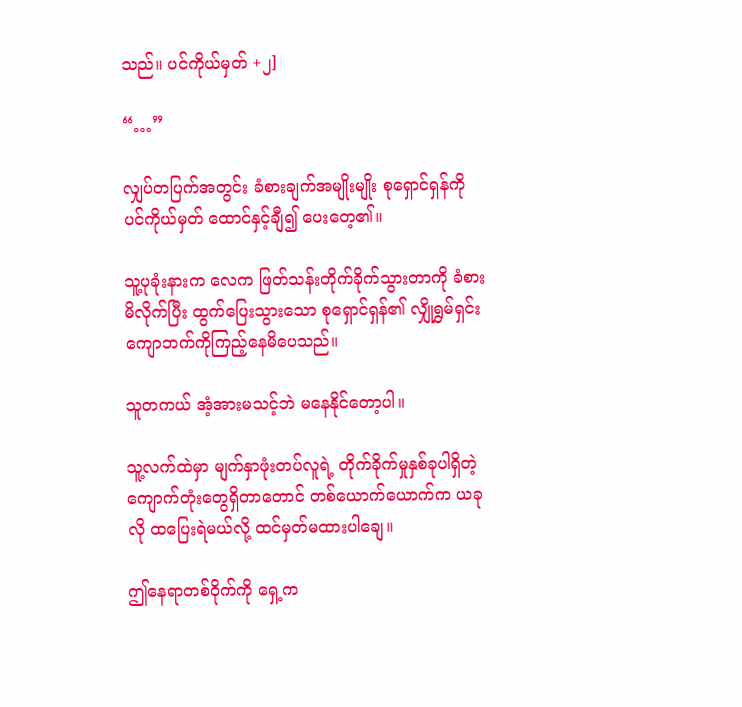သည်။ ပင်ကိုယ်မှတ် +၂]

“…”

လျှပ်တပြက်အတွင်း ခံစားချက်အမျိုးမျိုး စုရှောင်ရှန်ကို ပင်ကိုယ်မှတ် ထောင်နှင့်ချီ၍ ပေးတေ့၏။

သူ့ပုခုံးနားက လေက ဖြတ်သန်းတိုက်ခိုက်သွားတာကို ခံစားမိလိုက်ပြီး ထွက်ပြေးသွားသော စုရှောင်ရှန်၏ လျှိုရွှမ်ရှင်း ကျောဘက်ကိုကြည့်နေမိပေသည်။

သူတကယ် အံ့အားမသင့်ဘဲ မနေနိုင်တော့ပါ။

သူ့လက်ထဲမှာ မျက်နှာဖုံးတပ်လူရဲ့ တိုက်ခိုက်မှုနှစ်ခုပါရှိတဲ့ ကျောက်တုံးတွေရှိတာတောင် တစ်ယောက်ယောက်က ယခုလို ထပြေးရဲမယ်လို့ ထင်မှတ်မထားပါချေ။

ဤနေရာတစ်ဝိုက်ကို ရှေ့က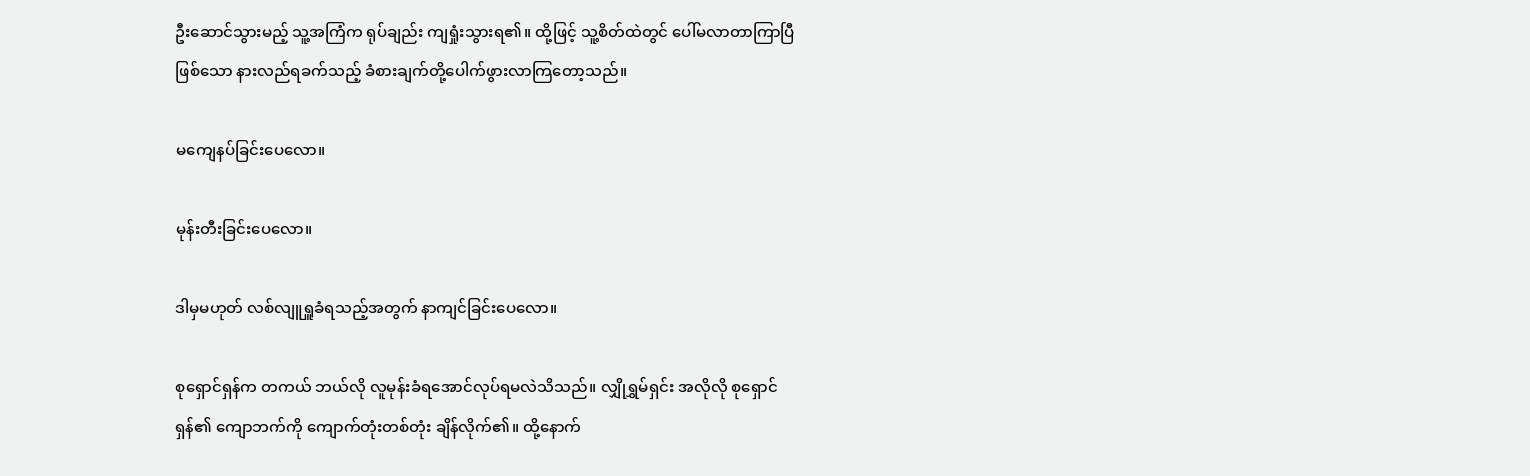ဦးဆောင်သွားမည့် သူ့အကြံက ရုပ်ချည်း ကျရှုံးသွားရ၏။ ထို့ဖြင့် သူ့စိတ်ထဲတွင် ပေါ်မလာတာကြာပြီဖြစ်သော နားလည်ရခက်သည့် ခံစားချက်တို့ပေါက်ဖွားလာကြတော့သည်။

မကျေနပ်ခြင်းပေလော။

မုန်းတီးခြင်းပေလော။

ဒါမှမဟုတ် လစ်လျူရှူခံရသည့်အတွက် နာကျင်ခြင်းပေလော။

စုရှောင်ရှန်က တကယ် ဘယ်လို လူမုန်းခံရအောင်လုပ်ရမလဲသိသည်။ လျှိုရွှမ်ရှင်း အလိုလို စုရှောင်ရှန်၏ ကျောဘက်ကို ကျောက်တုံးတစ်တုံး ချိန်လိုက်၏။ ထို့နောက်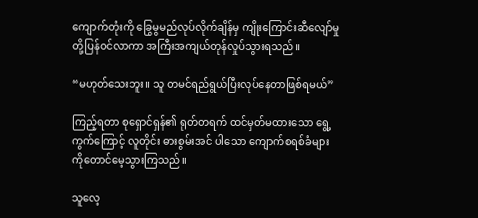ကျောက်တုံးကို ခြွေမွမည်လုပ်လိုက်ချိန်မှ ကျိုးကြောင်းဆီလျော်မှုတို့ပြန်၀င်လာကာ အကြီးအကျယ်တုန်လှုပ်သွားရသည်။

“မဟုတ်သေးဘူး။ သူ တမင်ရည်ရွယ်ပြီးလုပ်နေတာဖြစ်ရမယ်”

ကြည့်ရတာ စုရှောင်ရှန်၏ ရုတ်တရက် ထင်မှတ်မထားသော ရွေ့ကွက်ကြောင့် လူတိုင်း ဓားစွမ်းအင် ပါသော ကျောက်စရစ်ခံများကိုတောင်မေ့သွားကြသည်။

သူလေ့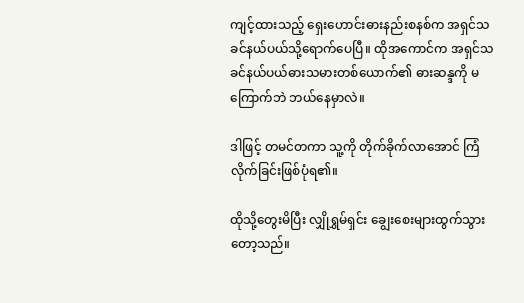ကျင့်ထားသည့် ရှေးဟောင်းဓားနည်းစနစ်က အရှင်သခင်နယ်ပယ်သို့ရောက်ပေပြီ။ ထိုအကောင်က အရှင်သခင်နယ်ပယ်ဓားသမားတစ်ယောက်၏ ဓားဆန္ဒကို မကြောက်ဘဲ ဘယ်နေမှာလဲ။

ဒါဖြင့် တမင်တကာ သူ့ကို တိုက်ခိုက်လာအောင် ကြံလိုက်ခြင်းဖြစ်ပုံရ၏။

ထိုသို့တွေးမိပြီး လျှိုရွှမ်ရှင်း ချွေးစေးများထွက်သွားတော့သည်။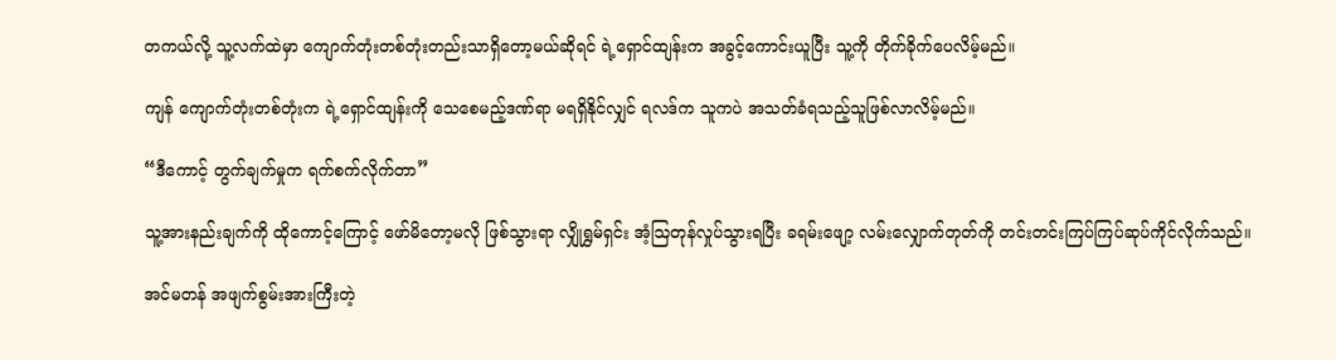တကယ်လို့ သူ့လက်ထဲမှာ ကျောက်တုံးတစ်တုံးတည်းသာရှိတော့မယ်ဆိုရင် ရဲ့ရှောင်ထျန်းက အခွင့်ကောင်းယူပြီး သူ့ကို တိုက်ခိုက်ပေလိမ့်မည်။

ကျန် ကျောက်တုံးတစ်တုံးက ရဲ့ရှောင်ထျန်းကို ‌သေစေမည့်ဒဏ်ရာ မရရှိနိုင်လျှင် ရလဒ်က သူကပဲ အသတ်ခံရသည့်သူဖြစ်လာလိမ့်မည်။

“ဒီကောင့် တွက်ချက်မှုက ရက်စက်လိုက်တာ”

သူ့အားနည်းချက်ကို ထိုကောင့်ကြောင့် ဖော်မိတော့မလို ဖြစ်သွားရာ လျှိုရွှမ်ရှင်း အံ့သြတုန်လှုပ်သွားရပြီး ခရမ်းဖျော့ လမ်းလျှောက်တုတ်ကို တင်းတင်းကြပ်ကြပ်ဆုပ်ကိုင်လိုက်သည်။

အင်မတန် အဖျက်စွမ်းအားကြီးတဲ့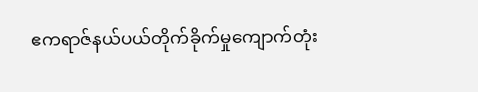ဧကရာဇ်နယ်ပယ်တိုက်ခိုက်မှုကျောက်တုံး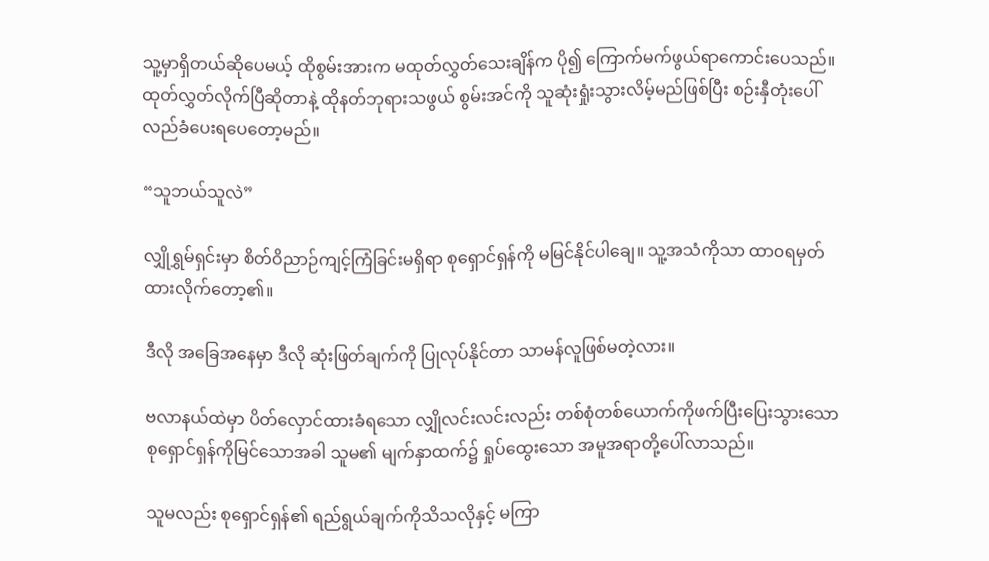သူ့မှာရှိတယ်ဆိုပေမယ့် ထိုစွမ်းအားက မထုတ်လွှတ်သေးချိန်က ပို၍ ကြောက်မက်ဖွယ်ရာကောင်းပေသည်။ ထုတ်လွှတ်လိုက်ပြီဆိုတာနဲ့ ထိုနတ်ဘုရားသဖွယ် စွမ်းအင်ကို သူဆုံးရှုံးသွားလိမ့်မည်ဖြစ်ပြီး စဉ်းနှီတုံးပေါ် လည်ခံပေးရပေတော့မည်။

“သူဘယ်သူလဲ”

လျှိုရွှမ်ရှင်းမှာ စိတ်ဝိညာဉ်ကျင့်ကြံခြင်းမရှိရာ စုရှောင်ရှန်ကို မမြင်နိုင်ပါချေ။ သူ့အသံကိုသာ ထာ၀ရမှတ်ထားလိုက်တော့၏။

ဒီလို အခြေအနေမှာ ဒီလို ဆုံးဖြတ်ချက်ကို ပြုလုပ်နိုင်တာ သာမန်လူဖြစ်မတဲ့လား။

ဗလာနယ်ထဲမှာ ပိတ်လှောင်ထားခံရသော လျှိုလင်းလင်းလည်း တစ်စုံတစ်ယောက်ကိုဖက်ပြီးပြေးသွားသော စုရှောင်ရှန်ကိုမြင်သောအခါ သူမ၏ မျက်နှာထက်၌ ရှုပ်ထွေးသော အမူအရာတို့ပေါ်လာသည်။

သူမလည်း စုရှောင်ရှန်၏ ရည်ရွယ်ချက်ကိုသိသလိုနှင့် မကြာ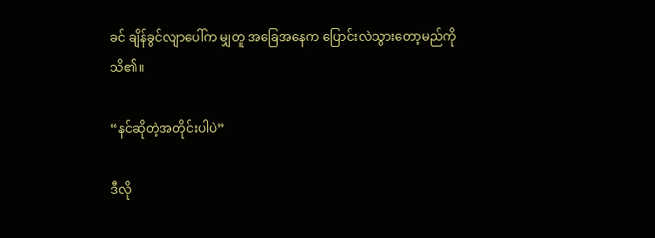ခင် ချိန်ခွင်လျာပေါ်က မျှတူ အခြေအနေက ပြောင်းလဲသွားတော့မည်ကိုသိ၏။

“နင်ဆိုတဲ့အတိုင်းပါပဲ”

ဒီလို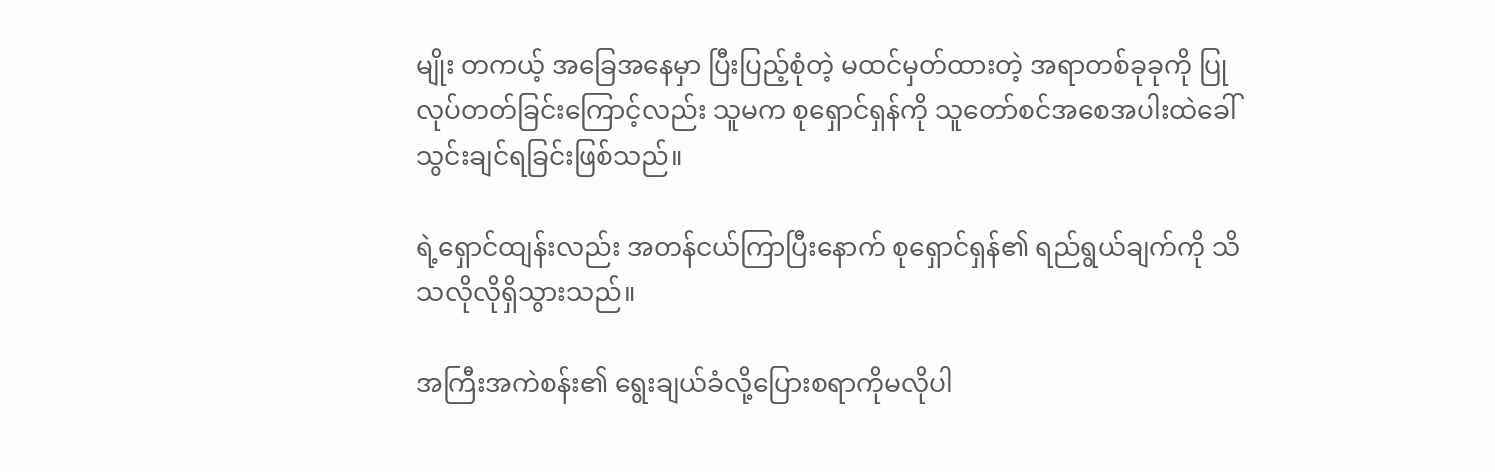မျိုး တကယ့် အခြေအနေမှာ ပြီးပြည့်စုံတဲ့ မထင်မှတ်ထားတဲ့ အရာတစ်ခုခုကို ပြုလုပ်တတ်ခြင်းကြောင့်လည်း သူမက စုရှောင်ရှန်ကို သူတော်စင်အစေအပါးထဲခေါ်သွင်းချင်ရခြင်းဖြစ်သည်။

ရဲ့ရှောင်ထျန်းလည်း အတန်ငယ်ကြာပြီးနောက် စုရှောင်ရှန်၏ ရည်ရွယ်ချက်ကို သိသလိုလိုရှိသွားသည်။

အကြီးအကဲစန်း၏ ရွေးချယ်ခံလို့ပြေားစရာကိုမလိုပါ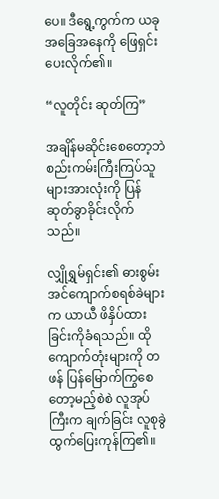ပေ။ ဒီရွေ့ကွက်က ယခု အခြေအနေကို ဖြေရှင်းပေးလိုက်၏။

“လူတိုင်း ဆုတ်ကြ”

အချိန်မဆိုင်းစေတော့ဘဲ စည်းကမ်းကြီးကြပ်သူများအားလုံးကို ပြန်ဆုတ်ခွာခိုင်းလိုက်သည်။

လျှိုရွှမ်ရှင်း၏ ဓားစွမ်းအင်ကျောက်စရစ်ခဲများက ယာယီ ဖိနှိပ်ထားခြင်းကိုခံရသည်။ ထိုကျောက်တုံးများကို တဖန် ပြန်မြောက်ကြွစေတော့မည့်စဲစဲ လူအုပ်ကြီးက ချက်ခြင်း လူစုခွဲထွက်ပြေးကုန်ကြ၏။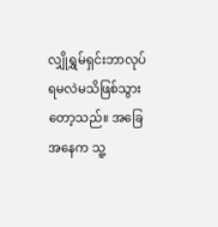လျှိုရွှမ်ရှင်းဘာလုပ်ရမလဲမသိဖြစ်သွားတော့သည်။ အခြေအနေက သူ့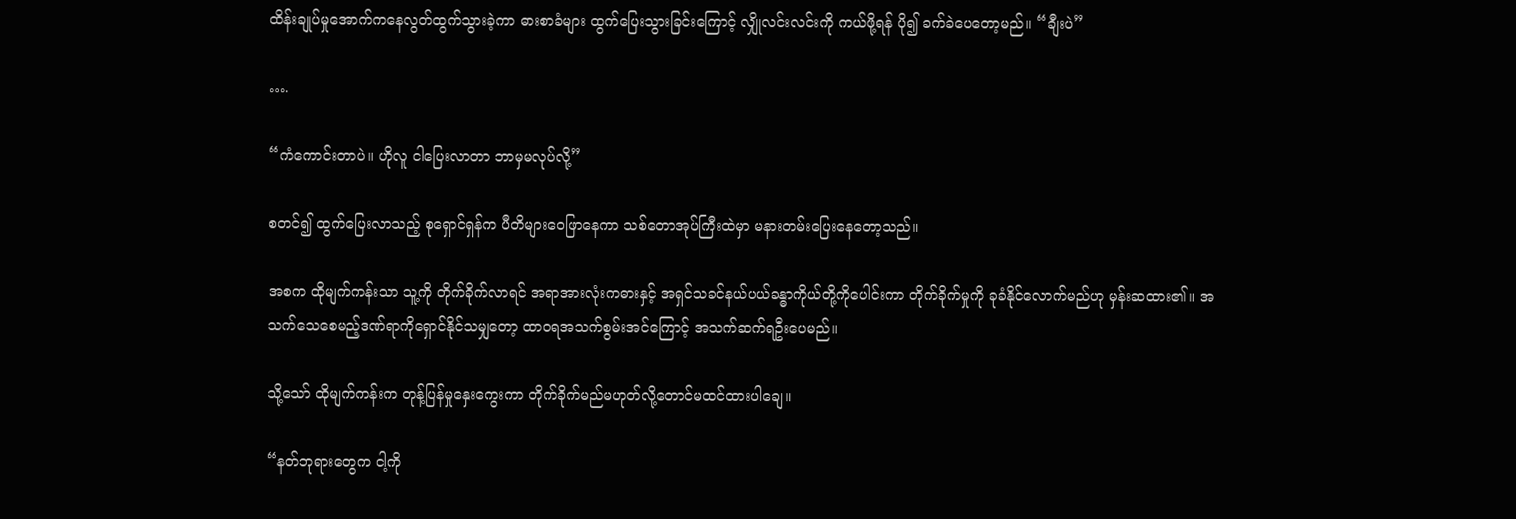ထိန်းချုပ်မှုအောက်‌ကနေလွတ်ထွက်သွားခဲ့ကာ ဓားစာခံများ ‌ထွက်ပြေးသွားခြင်းကြောင့် လျှိုလင်းလင်းကို ကယ်ဖို့ရန် ပို၍ ခက်ခဲပေတော့မည်။ “ချီးပဲ”

….

“ကံကောင်းတာပဲ။ ဟိုလူ ငါပြေးလာတာ ဘာမှမလုပ်လို့”

စတင်၍ ထွက်ပြေးလာသည့် စုရှောင်ရှန်က ပီတိများဝေဖြာနေကာ သစ်တောအုပ်ကြီးထဲမှာ မနားတမ်းပြေးနေတော့သည်။

အစက ထိုမျက်ကန်းသာ သူ့ကို တိုက်ခိုက်လာရင် အရာအားလုံးကဓားနှင့် အရှင်သခင်နယ်ပယ်ခန္ဓာကိုယ်တို့ကိုပေါင်းကာ တိုက်ခိုက်မှုကို ခုခံနိုင်လောက်မည်ဟု မှန်းဆထား၏။ အသက်သေစေမည့်ဒဏ်ရာကိုရှောင်နိုင်သမျှတော့ ထာ၀ရအသက်စွမ်းအင်ကြောင့် အသက်ဆက်ရဦးပေမည်။

သို့သော် ထိုမျက်ကန်းက တုန့်ပြန်မှုနှေးကွေးကာ တိုက်ခိုက်မည်မဟုတ်လို့တောင်မထင်ထားပါချေ။

“နတ်ဘုရားတွေက ငါ့ကို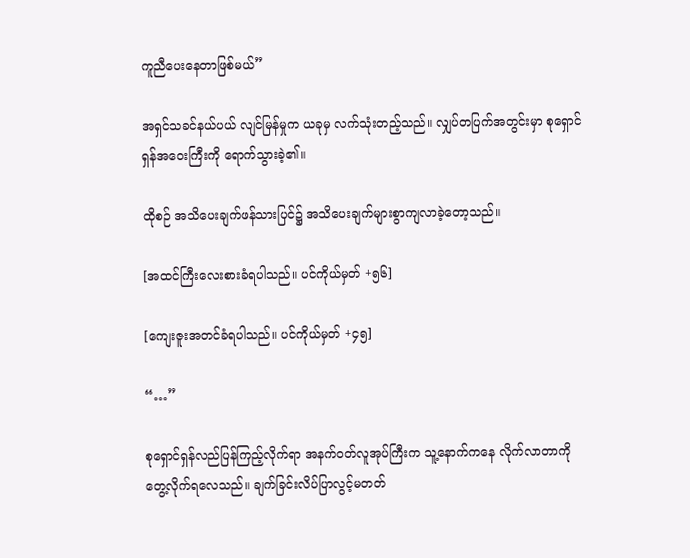ကူညီပေးနေတာဖြစ်မယ်”

အရှင်သခင်နယ်ပယ် လျင်မြန်မှုက ယခုမှ လက်သုံးတည့်သည်။ လျှပ်တပြက်အတွင်းမှာ စုရှောင်ရှန်အဝေးကြီးကို ရောက်သွားခဲ့၏။

ထိုစဉ် အသိပေးချက်ဖန်သားပြင်၌ အသိပေးချက်များစွာကျလာခဲ့တော့သည်။

[အထင်ကြီးလေးစားခံရပါသည်။ ပင်ကိုယ်မှတ် +၅၆]

[ကျေးဇူးအတင်ခံရပါသည်။ ပင်ကိုယ်မှတ် +၄၅]

“…”

စုရှောင်ရှန်လည်ပြန်ကြည့်လိုက်ရာ အနက်၀တ်လူအုပ်ကြီးက သူ့နောက်ကနေ လိုက်လာတာကို တွေ့လိုက်ရလေသည်။ ချက်ခြင်းလိပ်ပြာလွင့်မတတ်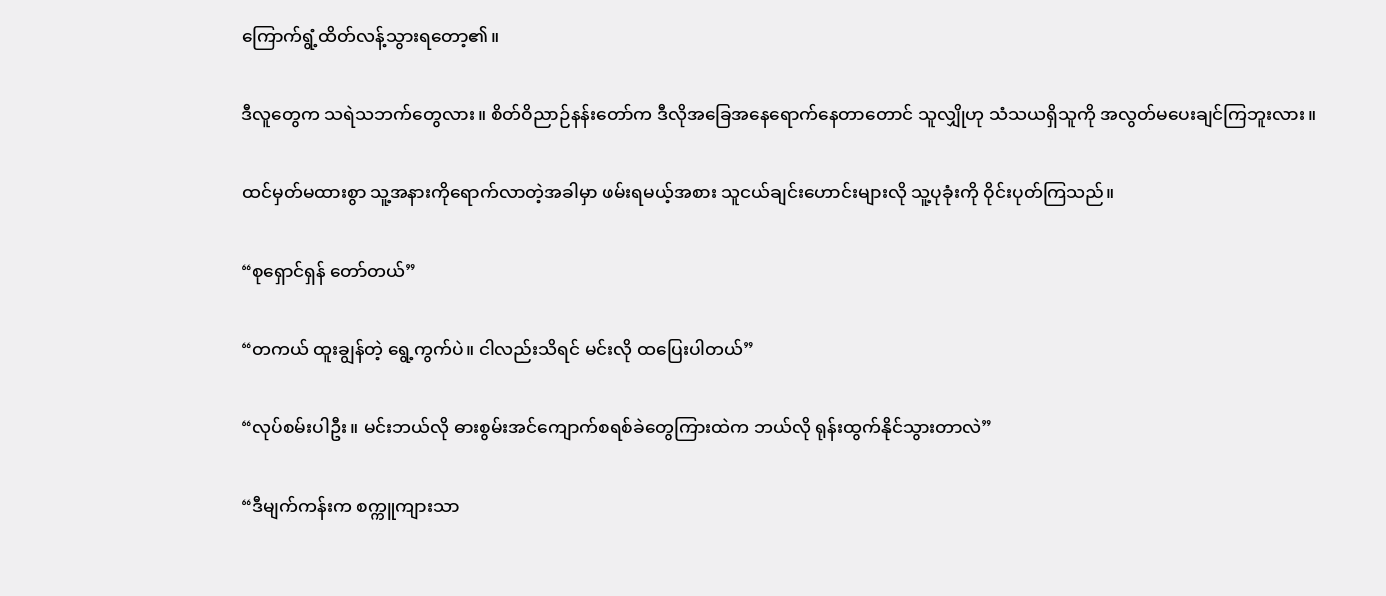ကြောက်ရွံ့ထိတ်လန့်သွားရတော့၏။

ဒီ‌လူတွေက သရဲသဘက်တွေလား။ စိတ်ဝိညာဉ်နန်းတော်က ဒီလိုအခြေအနေရောက်နေတာတောင် သူလျှိုဟု သံသယရှိသူကို အလွတ်မပေးချင်ကြဘူးလား။

ထင်မှတ်မထားစွာ သူ့အနားကိုရောက်လာတဲ့အခါမှာ ဖမ်းရမယ့်အစား သူငယ်ချင်းဟောင်းများလို သူ့ပုခုံးကို ဝိုင်းပုတ်ကြသည်။

“စုရှောင်ရှန် တော်တယ်”

“တကယ် ထူးချွန်တဲ့ ရွေ့ကွက်ပဲ။ ငါလည်းသိရင် မင်းလို ထပြေးပါတယ်”

“လုပ်စမ်းပါဦး။ မင်းဘယ်လို ဓားစွမ်းအင်ကျောက်စရစ်ခဲတွေကြားထဲက ဘယ်လို ရုန်းထွက်နိုင်သွားတာလဲ”

“ဒီမျက်ကန်းက စက္ကူကျားသာ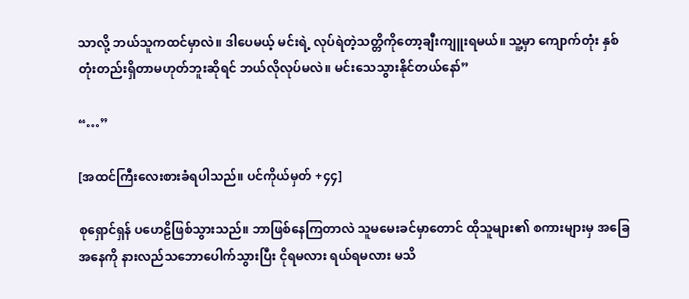သာလို့ ဘယ်သူကထင်မှာလဲ။ ဒါပေမယ့် မင်းရဲ့ လုပ်ရဲတဲ့သတ္တိကိုတော့ချီးကျူးရမယ်။ သူ့မှာ ကျောက်တုံး နှစ်တုံးတည်းရှိတာမဟုတ်ဘူးဆိုရင် ဘယ်လိုလုပ်မလဲ။ မင်းသေသွားနိုင်တယ်နော်”

“…”

[အထင်ကြီးလေးစားခံရပါသည်။ ပင်ကိုယ်မှတ် +၄၄]

စုရှောင်ရှန် ပဟေဠိဖြစ်သွားသည်။ ဘာဖြစ်နေကြတာလဲ သူမမေးခင်မှာတောင် ထိုသူများ၏ စကားများမှ အခြေအနေကို နားလည်သဘောပေါက်သွားပြီး ငိုရမလား ရယ်ရမလား မသိ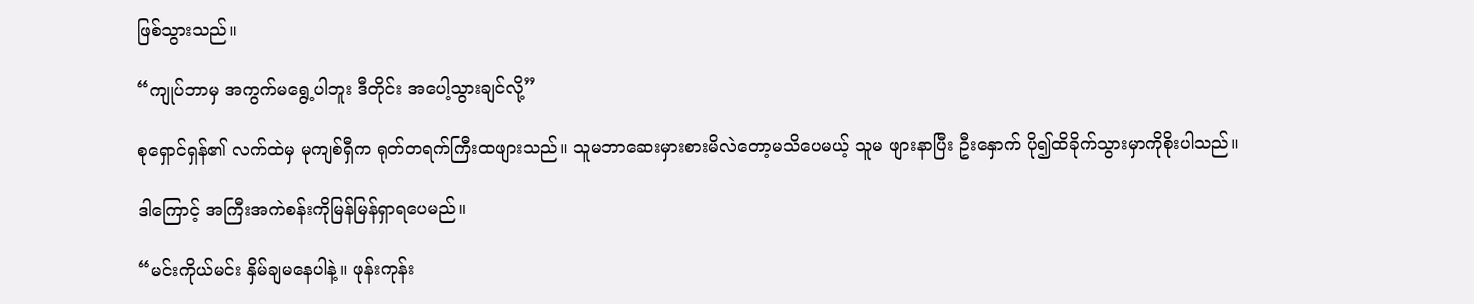ဖြစ်သွားသည်။

“ကျုပ်ဘာမှ အကွက်မရွေ့ပါဘူး ဒီတိုင်း အပေါ့သွားချင်လို့”

စုရှောင်ရှန်၏ လက်ထဲမှ မုကျစ်ရှီက ရုတ်တရက်ကြီးထဖျားသည်။ သူမဘာဆေးမှားစားမိလဲတော့မသိပေမယ့် သူမ ဖျားနာပြီး ဦးနှောက် ပို၍ထိခိုက်သွားမှာကိုစိုးပါသည်။

ဒါကြောင့် အကြီးအကဲစန်းကိုမြန်မြန်ရှာရပေမည်။

“မင်းကိုယ်မင်း နှိမ်ချမနေပါနဲ့။ ဖုန်းကုန်း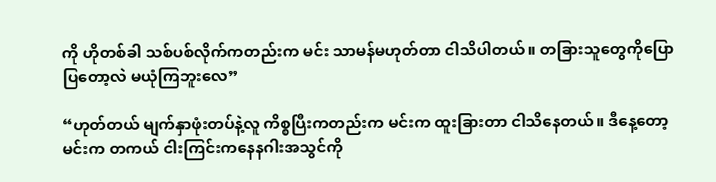ကို ဟိုတစ်ခါ သစ်ပစ်လိုက်ကတည်းက မင်း သာမန်မဟုတ်တာ ငါသိပါတယ်။ တခြား‌သူတွေကိုပြောပြတော့လဲ မယုံကြဘူးလေ”

“ဟုတ်တယ် မျက်နှာဖုံးတပ်နဲ့လူ ကိစ္စပြီးကတည်းက မင်းက ထူးခြားတာ ငါသိနေတယ်။ ဒီနေ့တော့ မင်းက တကယ် ငါးကြင်းကနေနဂါးအသွင်ကို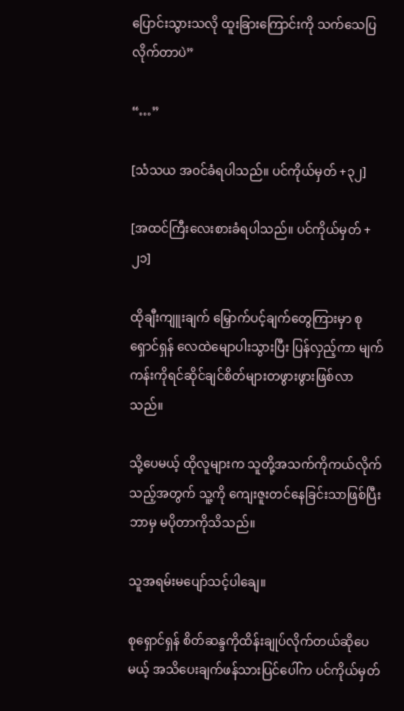ပြောင်းသွားသလို ထူးခြားကြောင်းကို သက်သေပြလိုက်တာပဲ”

“…”

[သံသယ အ၀င်ခံရပါသည်။ ပင်ကိုယ်မှတ် +၃၂]

[အထင်ကြီးလေးစားခံရပါသည်။ ပင်ကိုယ်မှတ် +၂၁]

ထိုချီးကျူးချက် မြှောက်ပင့်ချက်တွေကြားမှာ စုရှောင်ရှန် လေထဲမျောပါးသွားပြီး ပြန်လှည့်ကာ မျက်ကန်းကိုရင်ဆိုင်ချင်စိတ်များတဖွားဖွားဖြစ်လာသည်။

သို့ပေမယ့် ထိုလူများက သူတို့အသက်ကိုကယ်လိုက်သည့်အတွက် သူ့ကို ကျေးဇူးတင်နေခြင်းသာဖြစ်ပြီး ဘာမှ မပိုတာကိုသိသည်။

သူအရမ်းမပျော်သင့်ပါချေ။

စုရှောင်ရှန် စိတ်ဆန္ဒကိုထိန်းချုပ်လိုက်တယ်ဆိုပေမယ့် အသိပေးချက်ဖန်သားပြင်ပေါ်က ပင်ကိုယ်မှတ်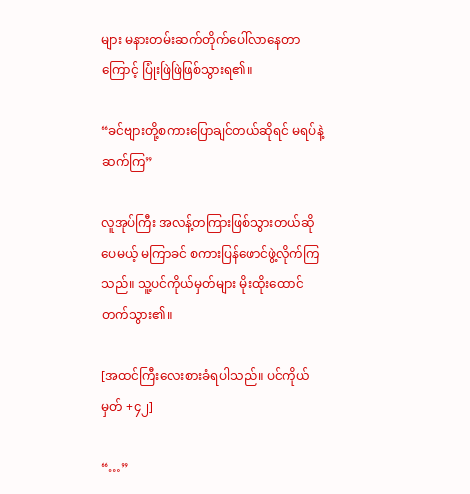များ မနားတမ်းဆက်တိုက်ပေါ်လာနေတာကြောင့် ပြုံးဖြဲဖြဲဖြစ်သွားရ၏။

“ခင်ဗျားတို့စကားပြောချင်တယ်ဆိုရင် မရပ်နဲ့ ဆက်ကြ”

လူအုပ်ကြီး အလန့်တကြားဖြစ်သွားတယ်ဆိုပေမယ့် မကြာခင် စကားပြန်ဖောင်ဖွဲ့လိုက်ကြသည်။ သူ့ပင်ကိုယ်မှတ်များ မိုးထိုးထောင်တက်သွား၏။

[အထင်ကြီးလေးစားခံရပါသည်။ ပင်ကိုယ်မှတ် +၄၂]

“…”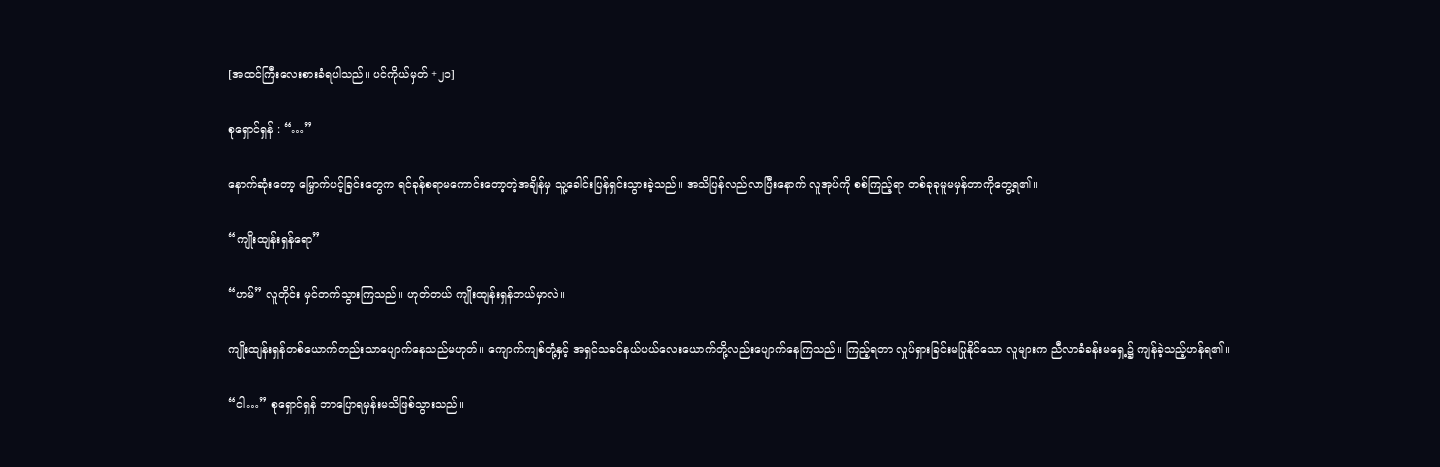[အထင်ကြီးလေးစားခံရပါသည်။ ပင်ကိုယ်မှတ် +၂၁]

စုရှောင်ရှန် : “…”

နောက်‌ဆုံးတော့ မြှောက်ပင့်ခြင်းတွေက ရင်ခုန်စရာမကောင်းတော့တဲ့အချိန်မှ သူ့ခေါင်းပြန်ရှင်းသွားခဲ့သည်။ အသိပြန်လည်လာပြီးနောက် လူအုပ်ကို စစ်ကြည့်ရာ တစ်ခုခုမူမမှန်တာကိုတွေ့ရ၏။

“ကျိုးထျန်းရှန်ရော”

“ဟမ်” လူတိုင်း မှင်တက်သွားကြသည်။ ဟုတ်တယ် ကျိုးထျန်းရှန်ဘယ်မှာလဲ။

ကျိုးထျန်းရှန်တစ်ယောက်တည်းသာပျောက်နေသည်မဟုတ်။ ကျောက်ကျစ်တုံ့နှင့် အရှင်သခင်နယ်ပယ်လေးယောက်တို့လည်းပျောက်နေကြသည်။ ကြည့်ရတာ လှုပ်ရှားခြင်းမပြုနိုင်သော လူများက ညီလာခံခန်းမရှေ့၌ ကျန်ခဲ့သည့်ဟန်ရ၏။

“ငါ…” စုရှောင်ရှန် ဘာပြောရမှန်းမသိဖြစ်သွားသည်။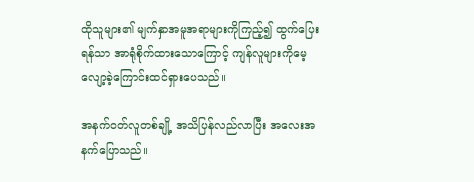ထိုသူများ၏ မျက်နှာအမူအရာများကိုကြည့်၍ ထွက်ပြေးရန်သာ အာရုံစိုက်ထားသောကြောင့် ကျန်လူများကိုမေ့လျော့ခဲ့ကြောင်းထင်ရှားပေသည်။

အနက်၀တ်လူတစ်ချို့ အသိပြန်လည်လာပြီး အလေးအနက်ပြောသည်။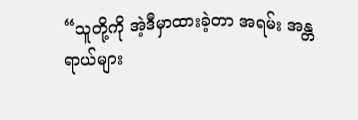“သူတို့ကို အဲ့ဒီမှာထားခဲ့တာ အရမ်း အန္တရာယ်များ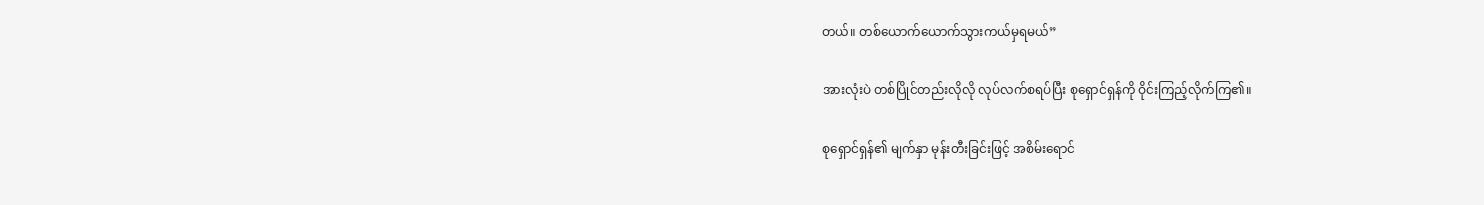တယ်။ တစ်ယောက်ယောက်သွားကယ်မှရမယ်”

အားလုံးပဲ တစ်ပြိုင်တည်းလိုလို လုပ်လက်စရပ်ပြီး စုရှောင်ရှန်ကို ဝိုင်းကြည့်လိုက်ကြ၏။

စုရှောင်ရှန်၏ မျက်နှာ မုန်းတီးခြင်းဖြင့် အစိမ်းရောင်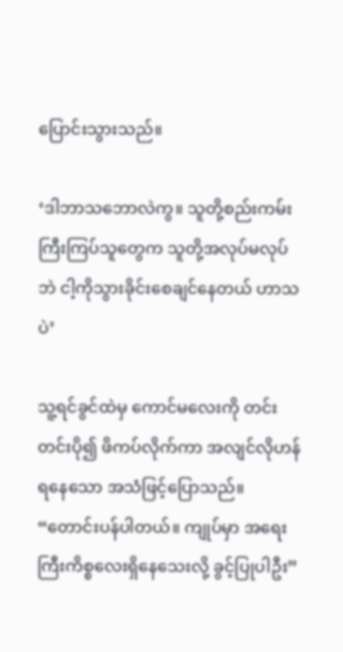ပြောင်းသွားသည်။

‘ဒါဘာသဘောလဲကွ။ သူတို့စည်းကမ်းကြီးကြပ်သူတွေက သူတို့အလုပ်မလုပ်ဘဲ ငါ့ကိုသွားခိုင်းစေချင်နေတယ် ဟာသပဲ’

သူ့ရင်ခွင်ထဲမှ ကောင်မလေးကို တင်းတင်းပို၍ ဖိကပ်လိုက်ကာ အလျင်လိုဟန်ရနေသော အသံဖြင့်ပြောသည်။ “တောင်းပန်ပါတယ်။ ကျုပ်မှာ အရေးကြီးကိစ္စလေးရှိနေသေးလို့ ခွင့်ပြုပါဦး”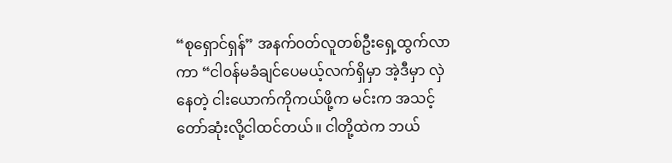“စုရှောင်ရှန်” အနက်၀တ်လူတစ်ဦးရှေ့ထွက်လာကာ “ငါ၀န်မခံချင်ပေမယ့်လက်ရှိမှာ အဲ့ဒီမှာ လှဲနေတဲ့ ငါးယောက်ကိုကယ်ဖို့က မင်းက အသင့်တော်ဆုံးလို့ငါထင်တယ်။ ငါတို့ထဲက ဘယ်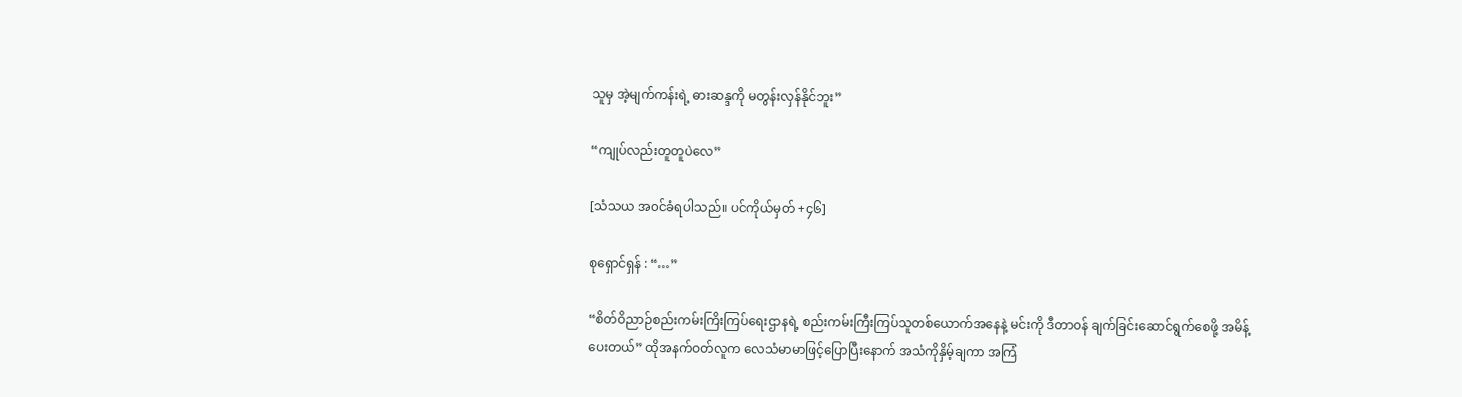သူမှ အဲ့မျက်ကန်းရဲ့ ဓားဆန္ဒကို မတွန်းလှန်နိုင်ဘူး”

“ကျုပ်လည်းတူတူပဲလေ”

[သံသယ အ၀င်ခံရပါသည်။ ပင်ကိုယ်မှတ် +၄၆]

စုရှောင်ရှန် : “…”

“စိတ်ဝိညာဉ်စည်းကမ်းကြိးကြပ်ရေးဌာနရဲ့ စည်းကမ်းကြီးကြပ်သူ‌တစ်ယောက်အနေနဲ့ မင်းကို ဒီတာ၀န် ချက်ခြင်းဆောင်ရွက်စေဖို့ အမိန့်ပေးတယ်” ထိုအနက်ဝတ်လူက လေသံမာမာဖြင့်ပြောပြီးနောက် အသံကိုနှိမ့်ချကာ အကြံ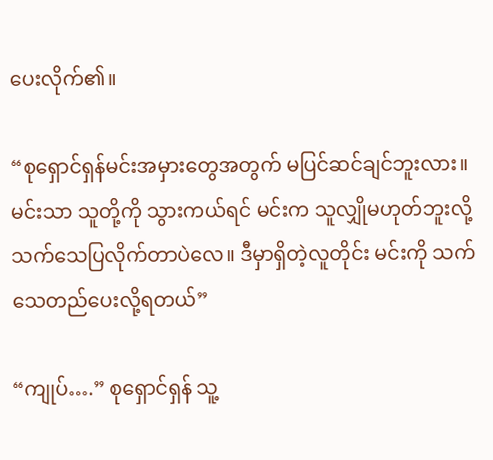ပေးလိုက်၏။

“စုရှောင်ရှန်မင်းအမှားတွေအတွက် မပြင်ဆင်ချင်ဘူးလား။ မင်းသာ သူတို့ကို သွားကယ်ရင် မင်းက သူလျှိုမဟုတ်ဘူးလို့ သက်သေပြလိုက်တာပဲလေ။ ဒီမှာရှိတဲ့လူတိုင်း မင်းကို သက်သေတည်ပေးလို့ရတယ်”

“ကျုပ်….” စုရှောင်ရှန် သူ့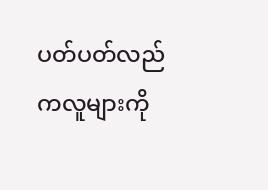ပတ်ပတ်လည်ကလူများကို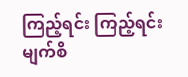ကြည့်ရင်း ကြည့်ရင်း မျက်စိ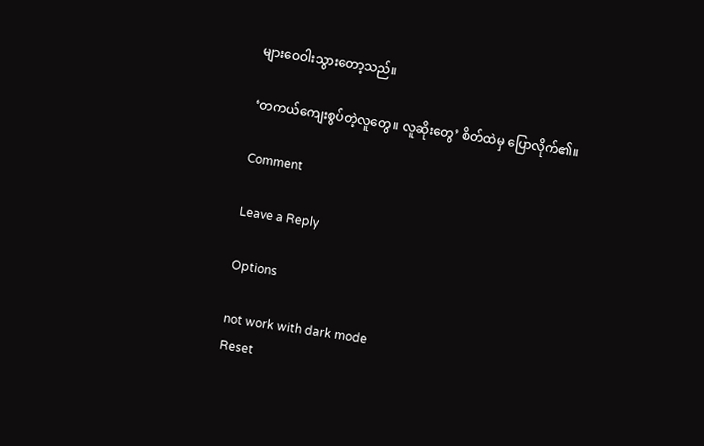များဝေဝါးသွားတော့သည်။

‘တကယ်ကျေးစွပ်တဲ့လူ‌တွေ။ လူဆိုးတွေ’ စိတ်ထဲမှ ပြောလိုက်၏။

Comment

Leave a Reply

Options

not work with dark mode
Reset